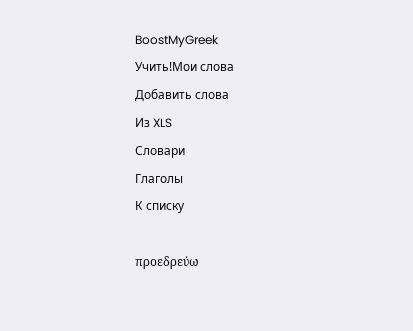BoostMyGreek
Учить!Мои слова
Добавить слова
Из XLS
Словари
Глаголы
К списку

προεδρεύω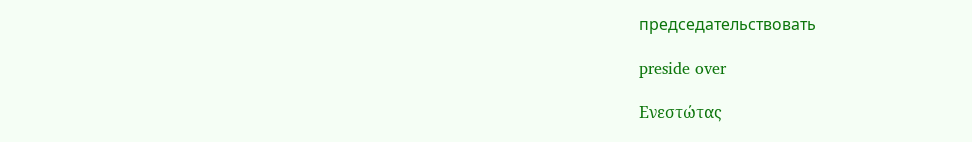председательствовать

preside over

Ενεστώτας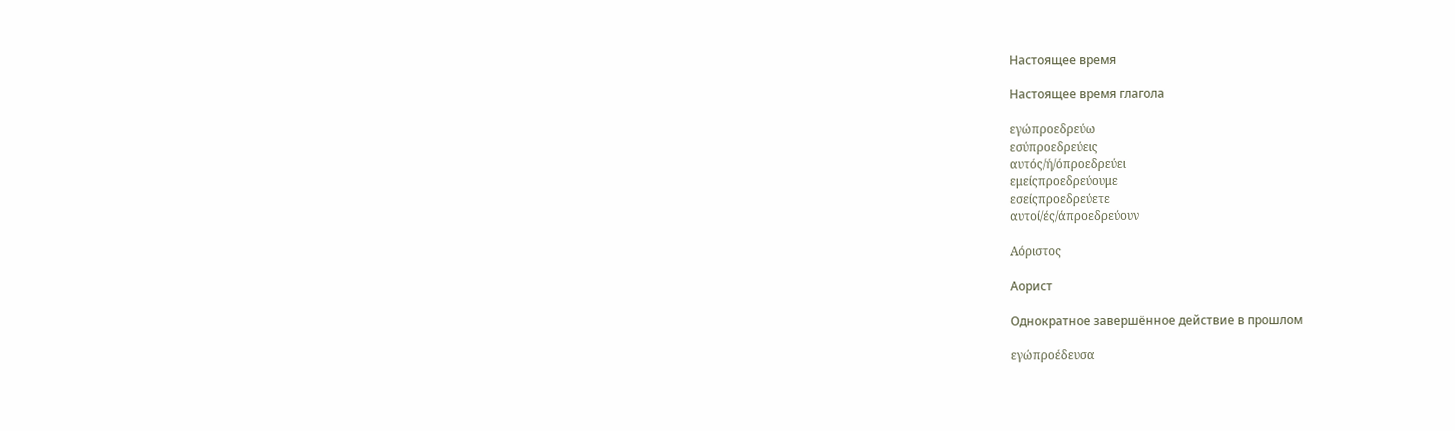Настоящее время

Настоящее время глагола

εγώπροεδρεύω
εσύπροεδρεύεις
αυτός/ή/όπροεδρεύει
εμείςπροεδρεύουμε
εσείςπροεδρεύετε
αυτοί/ές/άπροεδρεύουν

Αόριστος

Аорист

Однократное завершённое действие в прошлом

εγώπροέδευσα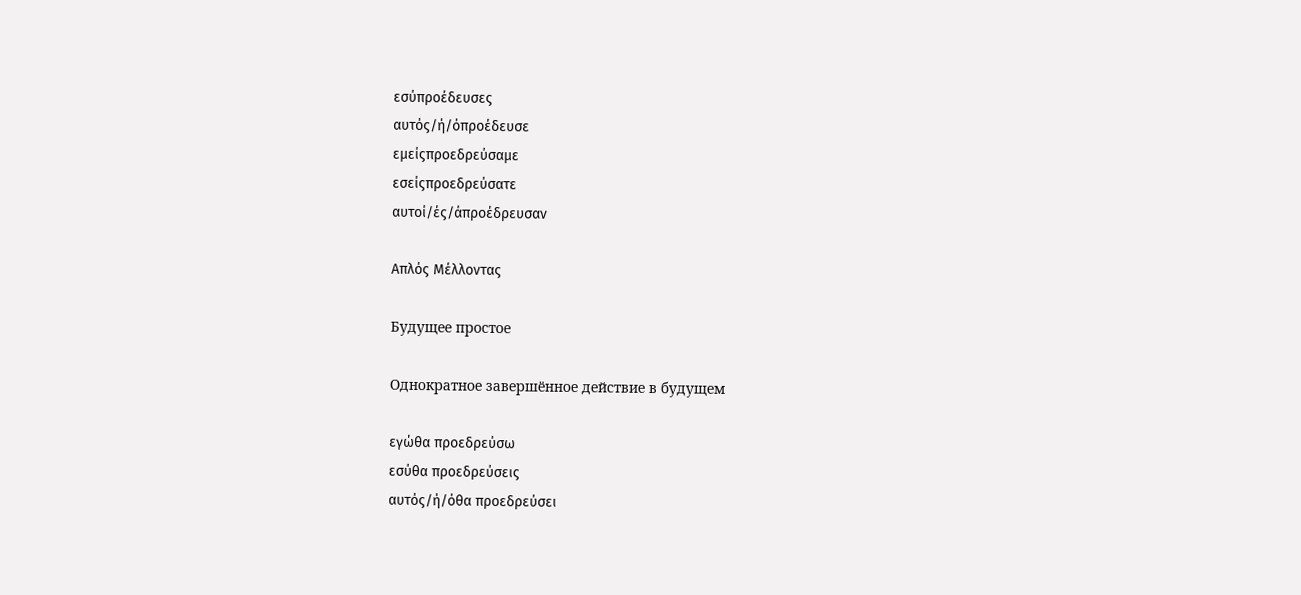εσύπροέδευσες
αυτός/ή/όπροέδευσε
εμείςπροεδρεύσαμε
εσείςπροεδρεύσατε
αυτοί/ές/άπροέδρευσαν

Απλός Μέλλοντας

Будущее простое

Однократное завершённое действие в будущем

εγώθα προεδρεύσω
εσύθα προεδρεύσεις
αυτός/ή/όθα προεδρεύσει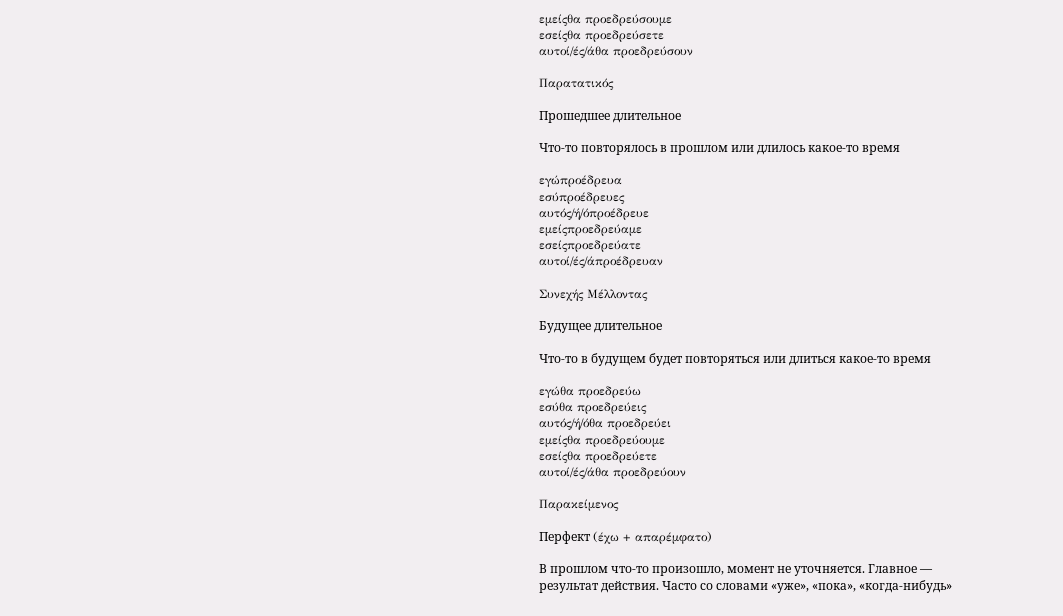εμείςθα προεδρεύσουμε
εσείςθα προεδρεύσετε
αυτοί/ές/άθα προεδρεύσουν

Παρατατικός

Прошедшее длительное

Что-то повторялось в прошлом или длилось какое-то время

εγώπροέδρευα
εσύπροέδρευες
αυτός/ή/όπροέδρευε
εμείςπροεδρεύαμε
εσείςπροεδρεύατε
αυτοί/ές/άπροέδρευαν

Συνεχής Μέλλοντας

Будущее длительное

Что-то в будущем будет повторяться или длиться какое-то время

εγώθα προεδρεύω
εσύθα προεδρεύεις
αυτός/ή/όθα προεδρεύει
εμείςθα προεδρεύουμε
εσείςθα προεδρεύετε
αυτοί/ές/άθα προεδρεύουν

Παρακείμενος

Перфект (έχω + απαρέμφατο)

В прошлом что-то произошло, момент не уточняется. Главное — результат действия. Часто со словами «уже», «пока», «когда-нибудь»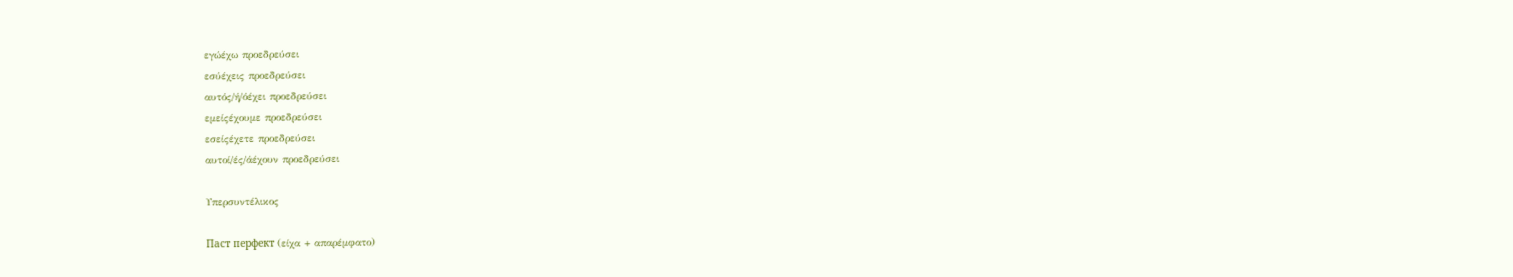εγώέχω προεδρεύσει
εσύέχεις προεδρεύσει
αυτός/ή/όέχει προεδρεύσει
εμείςέχουμε προεδρεύσει
εσείςέχετε προεδρεύσει
αυτοί/ές/άέχουν προεδρεύσει

Υπερσυντέλικος

Паст перфект (είχα + απαρέμφατο)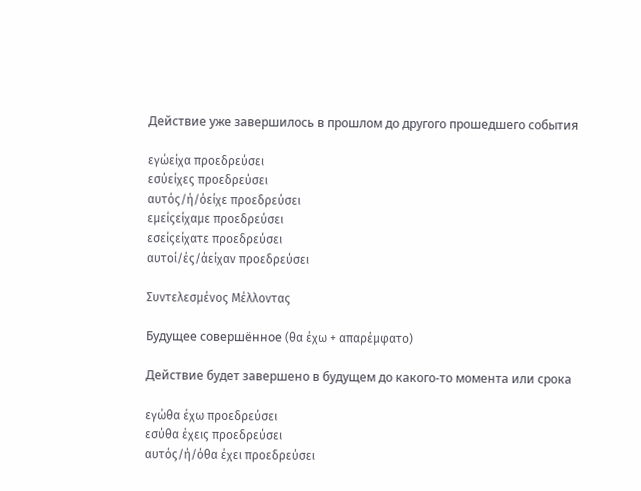Действие уже завершилось в прошлом до другого прошедшего события

εγώείχα προεδρεύσει
εσύείχες προεδρεύσει
αυτός/ή/όείχε προεδρεύσει
εμείςείχαμε προεδρεύσει
εσείςείχατε προεδρεύσει
αυτοί/ές/άείχαν προεδρεύσει

Συντελεσμένος Μέλλοντας

Будущее совершённое (θα έχω + απαρέμφατο)

Действие будет завершено в будущем до какого-то момента или срока

εγώθα έχω προεδρεύσει
εσύθα έχεις προεδρεύσει
αυτός/ή/όθα έχει προεδρεύσει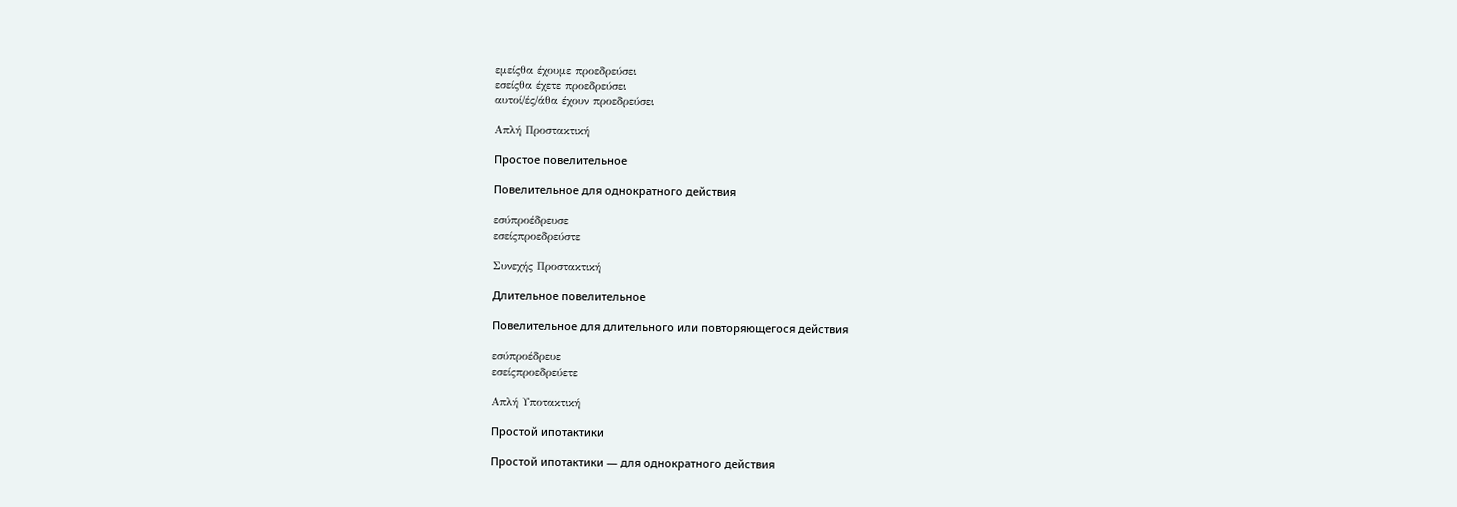εμείςθα έχουμε προεδρεύσει
εσείςθα έχετε προεδρεύσει
αυτοί/ές/άθα έχουν προεδρεύσει

Απλή Προστακτική

Простое повелительное

Повелительное для однократного действия

εσύπροέδρευσε
εσείςπροεδρεύστε

Συνεχής Προστακτική

Длительное повелительное

Повелительное для длительного или повторяющегося действия

εσύπροέδρευε
εσείςπροεδρεύετε

Απλή Υποτακτική

Простой ипотактики

Простой ипотактики — для однократного действия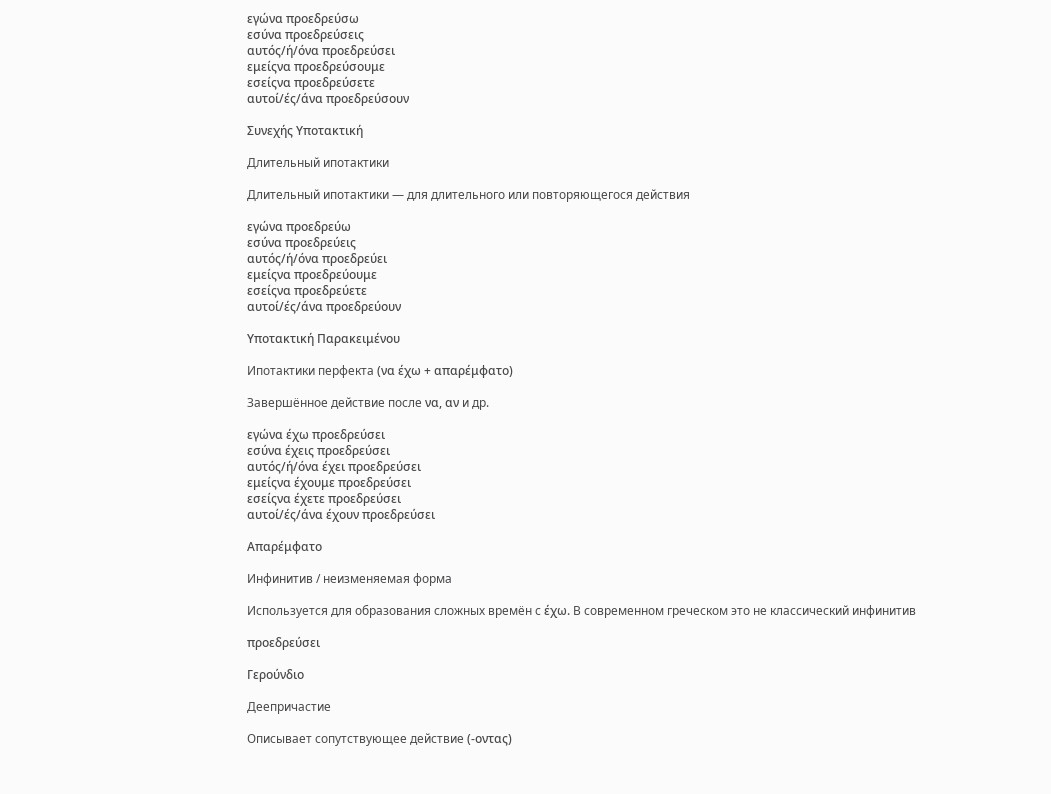εγώνα προεδρεύσω
εσύνα προεδρεύσεις
αυτός/ή/όνα προεδρεύσει
εμείςνα προεδρεύσουμε
εσείςνα προεδρεύσετε
αυτοί/ές/άνα προεδρεύσουν

Συνεχής Υποτακτική

Длительный ипотактики

Длительный ипотактики — для длительного или повторяющегося действия

εγώνα προεδρεύω
εσύνα προεδρεύεις
αυτός/ή/όνα προεδρεύει
εμείςνα προεδρεύουμε
εσείςνα προεδρεύετε
αυτοί/ές/άνα προεδρεύουν

Υποτακτική Παρακειμένου

Ипотактики перфекта (να έχω + απαρέμφατο)

Завершённое действие после να, αν и др.

εγώνα έχω προεδρεύσει
εσύνα έχεις προεδρεύσει
αυτός/ή/όνα έχει προεδρεύσει
εμείςνα έχουμε προεδρεύσει
εσείςνα έχετε προεδρεύσει
αυτοί/ές/άνα έχουν προεδρεύσει

Απαρέμφατο

Инфинитив / неизменяемая форма

Используется для образования сложных времён с έχω. В современном греческом это не классический инфинитив

προεδρεύσει

Γερούνδιο

Деепричастие

Описывает сопутствующее действие (-οντας)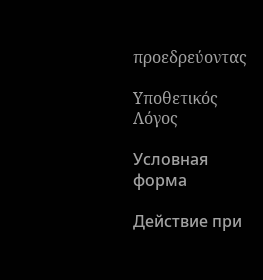προεδρεύοντας

Υποθετικός Λόγος

Условная форма

Действие при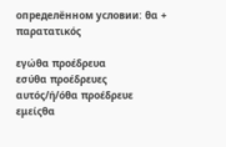определённом условии: θα + παρατατικός

εγώθα προέδρευα
εσύθα προέδρευες
αυτός/ή/όθα προέδρευε
εμείςθα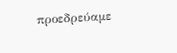προεδρεύαμε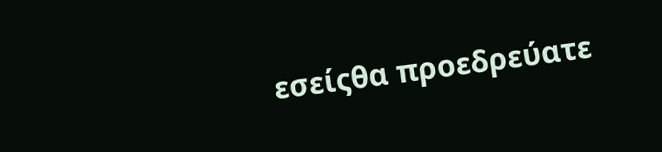εσείςθα προεδρεύατε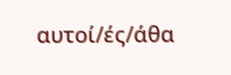αυτοί/ές/άθα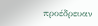προέδρευαν